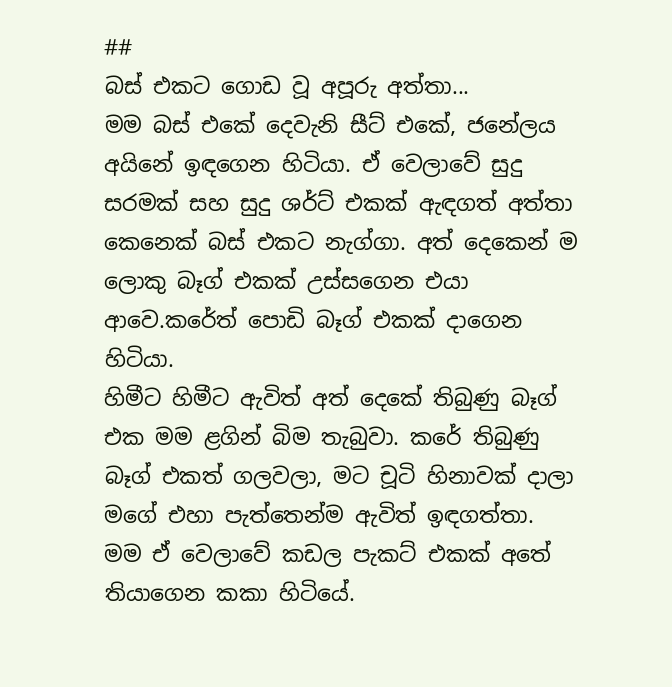##
බස් එකට ගොඩ වූ අපූරු අත්තා...
මම බස් එකේ දෙවැනි සීට් එකේ, ජනේලය අයිනේ ඉඳගෙන හිටියා. ඒ වෙලාවේ සුදු සරමක් සහ සුදු ශර්ට් එකක් ඇඳගත් අත්තා කෙනෙක් බස් එකට නැග්ගා. අත් දෙකෙන් ම ලොකු බෑග් එකක් උස්සගෙන එයා ආවෙ.කරේත් පොඩි බෑග් එකක් දාගෙන හිටියා.
හිමීට හිමීට ඇවිත් අත් දෙකේ තිබුණු බෑග් එක මම ළගින් බිම තැබුවා. කරේ තිබුණු බෑග් එකත් ගලවලා, මට චූටි හිනාවක් දාලා මගේ එහා පැත්තෙන්ම ඇවිත් ඉඳගත්තා.
මම ඒ වෙලාවේ කඩල පැකට් එකක් අතේ තියාගෙන කකා හිටියේ.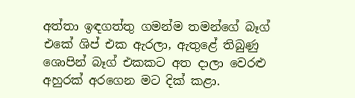අත්තා ඉඳගත්තු ගමන්ම තමන්ගේ බෑග් එකේ ශිප් එක ඇරලා, ඇතුළේ තිබුණු ශොපින් බෑග් එකකට අත දාලා වෙරළු අහුරක් අරගෙන මට දික් කළා.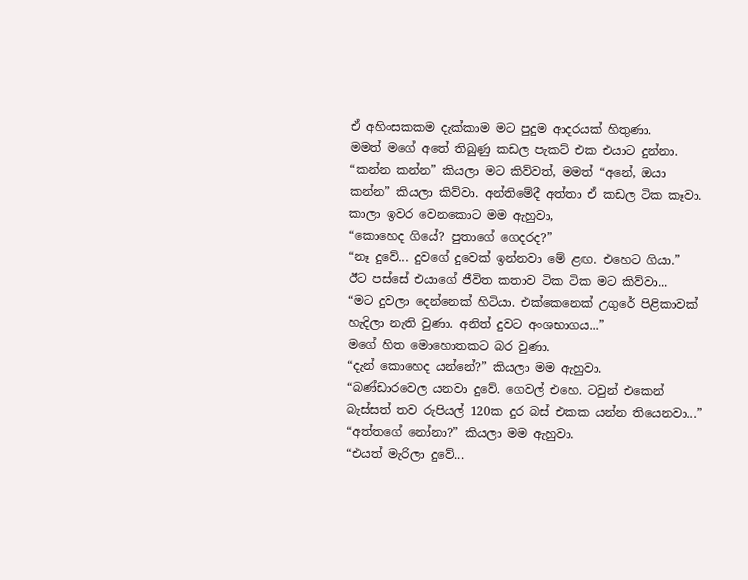ඒ අහිංසකකම දැක්කාම මට පුදුම ආදරයක් හිතුණා.
මමත් මගේ අතේ තිබුණු කඩල පැකට් එක එයාට දුන්නා. “කන්න කන්න” කියලා මට කිව්වත්, මමත් “අනේ, ඔයා කන්න” කියලා කිව්වා. අන්තිමේදී අත්තා ඒ කඩල ටික කෑවා.
කාලා ඉවර වෙනකොට මම ඇහුවා,
“කොහෙද ගියේ? පුතාගේ ගෙදරද?”
“නෑ දුවේ... දුවගේ දුවෙක් ඉන්නවා මේ ළඟ. එහෙට ගියා.”
ඊට පස්සේ එයාගේ ජීවිත කතාව ටික ටික මට කිව්වා...
“මට දුවලා දෙන්නෙක් හිටියා. එක්කෙනෙක් උගුරේ පිළිකාවක් හැදිලා නැති වුණා. අනිත් දුවට අංශභාගය...”
මගේ හිත මොහොතකට බර වුණා.
“දැන් කොහෙද යන්නේ?” කියලා මම ඇහුවා.
“බණ්ඩාරවෙල යනවා දුවේ. ගෙවල් එහෙ. ටවුන් එකෙන් බැස්සත් තව රුපියල් 120ක දුර බස් එකක යන්න තියෙනවා...”
“අත්තගේ නෝනා?” කියලා මම ඇහුවා.
“එයත් මැරිලා දුවේ...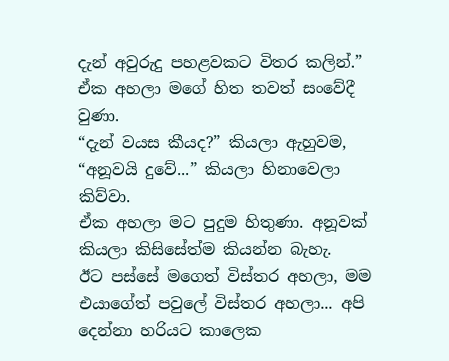දැන් අවුරුදු පහළවකට විතර කලින්.”
ඒක අහලා මගේ හිත තවත් සංවේදී වුණා.
“දැන් වයස කීයද?” කියලා ඇහුවම,
“අනූවයි දුවේ...” කියලා හිනාවෙලා කිව්වා.
ඒක අහලා මට පුදුම හිතුණා. අනූවක් කියලා කිසිසේත්ම කියන්න බැහැ.
ඊට පස්සේ මගෙත් විස්තර අහලා, මම එයාගේත් පවුලේ විස්තර අහලා... අපි දෙන්නා හරියට කාලෙක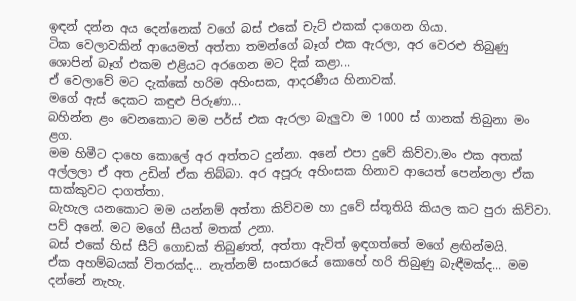ඉඳන් දන්න අය දෙන්නෙක් වගේ බස් එකේ චැට් එකක් දාගෙන ගියා.
ටික වෙලාවකින් ආයෙමත් අත්තා තමන්ගේ බෑග් එක ඇරලා, අර වෙරළු තිබුණු ශොපින් බෑග් එකම එළියට අරගෙන මට දික් කළා...
ඒ වෙලාවේ මට දැක්කේ හරිම අහිංසක, ආදරණීය හිනාවක්.
මගේ ඇස් දෙකට කඳුළු පිරුණා...
බහින්න ළං වෙනකොට මම පර්ස් එක ඇරලා බැලුවා ම 1000 ස් ගානක් තිබුනා මං ළග.
මම හිමීට දාහෙ කොලේ අර අත්තට දුන්නා. අනේ එපා දුවේ කිව්වා.මං එක අතක් අල්ලලා ඒ අත උඩින් ඒක තිබ්බා. අර අපූරු අහිංසක හිනාව ආයෙත් පෙන්නලා ඒක සාක්කුවට දාගත්තා.
බැහැල යනකොට මම යන්නම් අත්තා කිව්වම හා දුවේ ස්තූතියි කියල කට පුරා කිව්වා. පව් අනේ. මට මගේ සීයත් මතක් උනා.
බස් එකේ හිස් සීට් ගොඩක් තිබුණත්, අත්තා ඇවිත් ඉඳගත්තේ මගේ ළඟින්මයි.
ඒක අහම්බයක් විතරක්ද... නැත්නම් සංසාරයේ කොහේ හරි තිබුණු බැඳීමක්ද... මම දන්නේ නැහැ.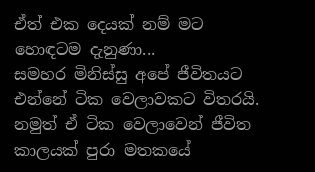ඒත් එක දෙයක් නම් මට හොඳටම දැනුණා...
සමහර මිනිස්සු අපේ ජීවිතයට එන්නේ ටික වෙලාවකට විතරයි. නමුත් ඒ ටික වෙලාවෙන් ජීවිත කාලයක් පුරා මතකයේ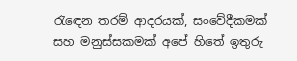රැඳෙන තරම් ආදරයක්, සංවේදීකමක් සහ මනුස්සකමක් අපේ හිතේ ඉතුරු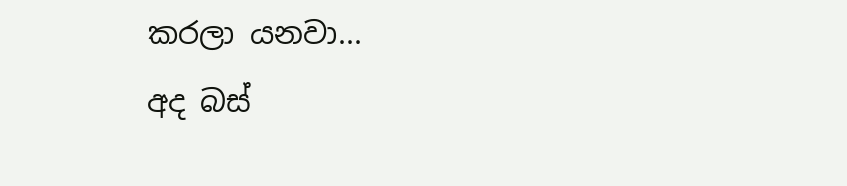කරලා යනවා...
අද බස්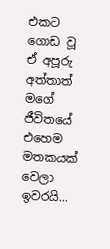එකට ගොඩ වූ ඒ අපූරු අත්තාත් මගේ ජීවිතයේ එහෙම මතකයක් වෙලා ඉවරයි...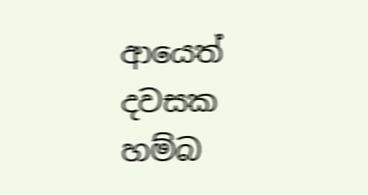ආයෙත් දවසක හම්බ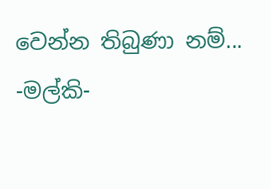වෙන්න තිබුණා නම්...
-මල්කි-